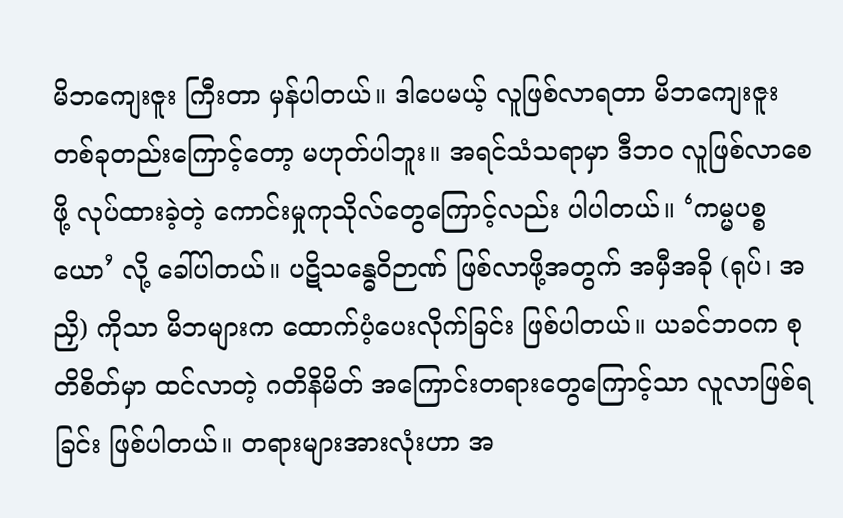မိဘကျေးဇူး ကြီးတာ မှန်ပါတယ်။ ဒါပေမယ့် လူဖြစ်လာရတာ မိဘကျေးဇူး တစ်ခုတည်းကြောင့်တော့ မဟုတ်ပါဘူး။ အရင်သံသရာမှာ ဒီဘဝ လူဖြစ်လာစေဖို့ လုပ်ထားခဲ့တဲ့ ကောင်းမှုကုသိုလ်တွေကြောင့်လည်း ပါပါတယ်။ ‘ကမ္မပစ္စယော’ လို့ ခေါ်ပါတယ်။ ပဋိသန္ဓေဝိဉာဏ် ဖြစ်လာဖို့အတွက် အမှီအခို (ရုပ်၊ အညှိ) ကိုသာ မိဘများက ထောက်ပံ့ပေးလိုက်ခြင်း ဖြစ်ပါတယ်။ ယခင်ဘဝက စုတိစိတ်မှာ ထင်လာတဲ့ ဂတိနိမိတ် အကြောင်းတရားတွေကြောင့်သာ လူလာဖြစ်ရခြင်း ဖြစ်ပါတယ်။ တရားများအားလုံးဟာ အ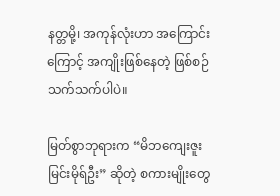နတ္တမို့၊ အကုန်လုံးဟာ အကြောင်းကြောင့် အကျိုးဖြစ်နေတဲ့ ဖြစ်စဉ်သက်သက်ပါပဲ။

မြတ်စွာဘုရားက “မိဘကျေးဇူး မြင်းမိုရ်ဦး” ဆိုတဲ့ စကားမျိုးတွေ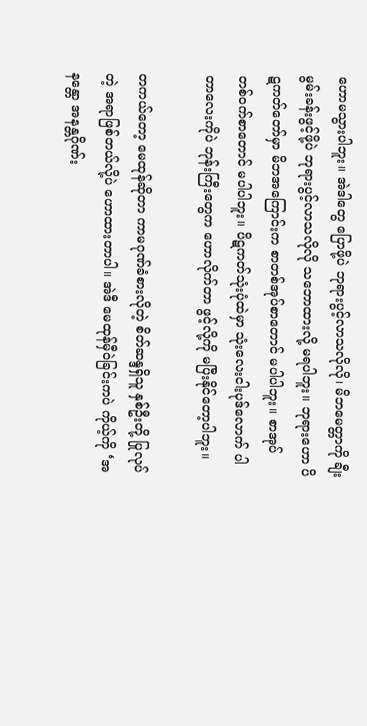ဟောမသွားပါဘူး။ အဲဒါတွေ ပြောဖို့ပဲ ဘုရားပွင့်လာသလိုလို၊ မိဘမေတ္တာကို ချီးမွမ်းခန်းဖွင့်ဖို့ပဲ ဘုရားပွင့်လာသလိုလို သဘောထားလို့ မရပါဘူး။ ဘုရားဟော ပိဋကတ်တော်မှာ မိဘအကြောင်းက စာတစ်အုပ်စာတောင် မပါပါဘူး။ စာအုပ် တစ်ဝက်စာတောင် မပါပါဘူး။ ပိဋကတ်သုံးပုံထဲမှာ သုံးလေးငါးပုဒ်လောက် ပါတာလေးကိုပဲ ဘုန်းကြီးတွေက ဟောလိုက်တာ ဖွင့်လို့ကို မပြီးနိုင်တော့ပါဘူး။

တကယ်တော့ မေထုန်ဆိုတာ ကာမဂုဏ်ခံစားလိုတဲ့ စိတ်ဆန္ဒရှိသူ နှစ်ဦးတို့ ပြုလုပ်တဲ့ အရာဖြစ်တယ်လို့ပဲ ဟောထားတာပါ။ အဲဒီ မေထုန်မှီဝဲခြင်းကပဲ ကိုယ့်ကို ‘အနန္တော အနန္တဂိုဏ်း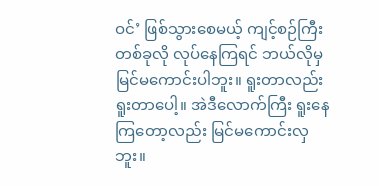ဝင်’ ဖြစ်သွားစေမယ့် ကျင့်စဉ်ကြီးတစ်ခုလို လုပ်နေကြရင် ဘယ်လိုမှ မြင်မကောင်းပါဘူး။ ရူးတာလည်း ရူးတာပေါ့။ အဲဒီလောက်ကြီး ရူးနေကြတော့လည်း မြင်မကောင်းလှဘူး။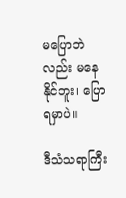မပြောဘဲလည်း မနေနိုင်ဘူး၊ ပြောရမှာပဲ။

ဒီသံသရာကြီး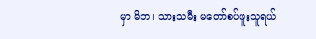မှာ မိဘ၊ သားသမီး မတော်စပ်ဖူးသူရယ်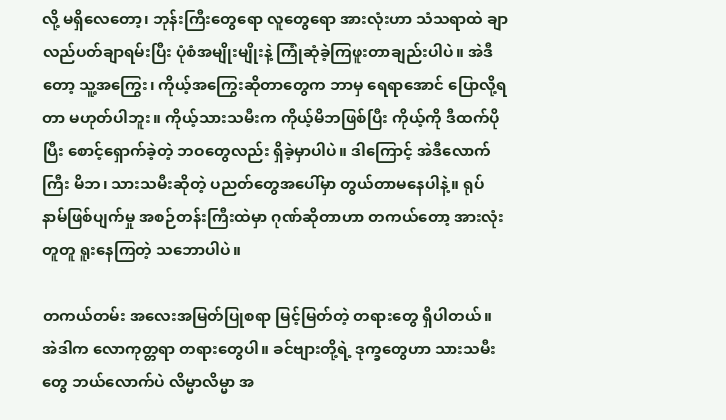လို့ မရှိလေတော့၊ ဘုန်းကြီးတွေရော လူတွေရော အားလုံးဟာ သံသရာထဲ ချာလည်ပတ်ချာရမ်းပြီး ပုံစံအမျိုးမျိုးနဲ့ ကြုံဆုံခဲ့ကြဖူးတာချည်းပါပဲ။ အဲဒီတော့ သူ့အကြွေး၊ ကိုယ့်အကြွေးဆိုတာတွေက ဘာမှ ရေရာအောင် ပြောလို့ရတာ မဟုတ်ပါဘူး။ ကိုယ့်သားသမီးက ကိုယ့်မိဘဖြစ်ပြီး ကိုယ့်ကို ဒီထက်ပိုပြီး စောင့်ရှောက်ခဲ့တဲ့ ဘဝတွေလည်း ရှိခဲ့မှာပါပဲ။ ဒါကြောင့် အဲဒီလောက်ကြီး မိဘ၊ သားသမီးဆိုတဲ့ ပညတ်တွေအပေါ်မှာ တွယ်တာမနေပါနဲ့။ ရုပ်နာမ်ဖြစ်ပျက်မှု အစဉ်တန်းကြီးထဲမှာ ဂုဏ်ဆိုတာဟာ တကယ်တော့ အားလုံးတူတူ ရူးနေကြတဲ့ သဘောပါပဲ။

တကယ်တမ်း အလေးအမြတ်ပြုစရာ မြင့်မြတ်တဲ့ တရားတွေ ရှိပါတယ်။ အဲဒါက လောကုတ္တရာ တရားတွေပါ။ ခင်ဗျားတို့ရဲ့ ဒုက္ခတွေဟာ သားသမီးတွေ ဘယ်လောက်ပဲ လိမ္မာလိမ္မာ အ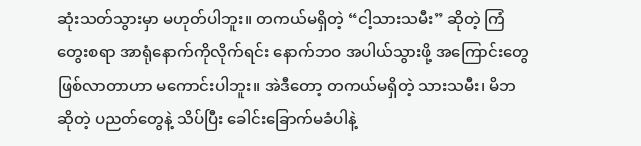ဆုံးသတ်သွားမှာ မဟုတ်ပါဘူး။ တကယ်မရှိတဲ့ “ငါ့သားသမီး” ဆိုတဲ့ ကြံတွေးစရာ အာရုံနောက်ကိုလိုက်ရင်း နောက်ဘဝ အပါယ်သွားဖို့ အကြောင်းတွေ ဖြစ်လာတာဟာ မကောင်းပါဘူး။ အဲဒီတော့ တကယ်မရှိတဲ့ သားသမီး၊ မိဘဆိုတဲ့ ပညတ်တွေနဲ့ သိပ်ပြီး ခေါင်းခြောက်မခံပါနဲ့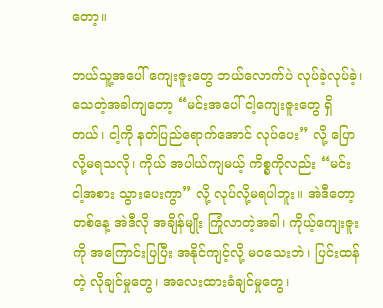တော့။

ဘယ်သူ့အပေါ် ကျေးဇူးတွေ ဘယ်လောက်ပဲ လုပ်ခဲ့လုပ်ခဲ့၊ သေတဲ့အခါကျတော့ “မင်းအပေါ် ငါ့ကျေးဇူးတွေ ရှိတယ်၊ ငါ့ကို နတ်ပြည်ရောက်အောင် လုပ်ပေး” လို့ ပြောလို့မရသလို၊ ကိုယ် အပါယ်ကျမယ့် ကိစ္စကိုလည်း “မင်း ငါ့အစား သွားပေးကွာ” လို့ လုပ်လို့မရပါဘူး။ အဲဒီတော့ တစ်နေ့ အဲဒီလို အချိန်မျိုး ကြုံလာတဲ့အခါ၊ ကိုယ့်ကျေးဇူးကို အကြောင်းပြပြီး အနိုင်ကျင့်လို့ မဝသေးဘဲ၊ ပြင်းထန်တဲ့ လိုချင်မှုတွေ၊ အလေးထားခံချင်မှုတွေ၊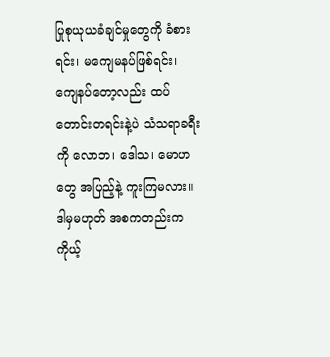ပြုစုယုယခံချင်မှုတွေကို ခံစားရင်း၊ မကျေမနပ်ဖြစ်ရင်း၊ ကျေနပ်တော့လည်း ထပ်တောင်းတရင်းနဲ့ပဲ သံသရာခရီးကို လောဘ၊ ဒေါသ၊ မောဟတွေ အပြည့်နဲ့ ကူးကြမလား။ ဒါမှမဟုတ် အစကတည်းက ကိုယ့်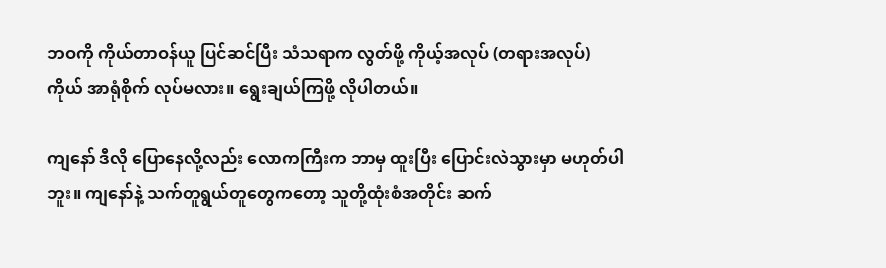ဘဝကို ကိုယ်တာဝန်ယူ ပြင်ဆင်ပြီး သံသရာက လွတ်ဖို့ ကိုယ့်အလုပ် (တရားအလုပ်) ကိုယ် အာရုံစိုက် လုပ်မလား။ ရွေးချယ်ကြဖို့ လိုပါတယ်။

ကျနော် ဒီလို ပြောနေလို့လည်း လောကကြီးက ဘာမှ ထူးပြီး ပြောင်းလဲသွားမှာ မဟုတ်ပါဘူး။ ကျနော်နဲ့ သက်တူရွယ်တူတွေကတော့ သူတို့ထုံးစံအတိုင်း ဆက်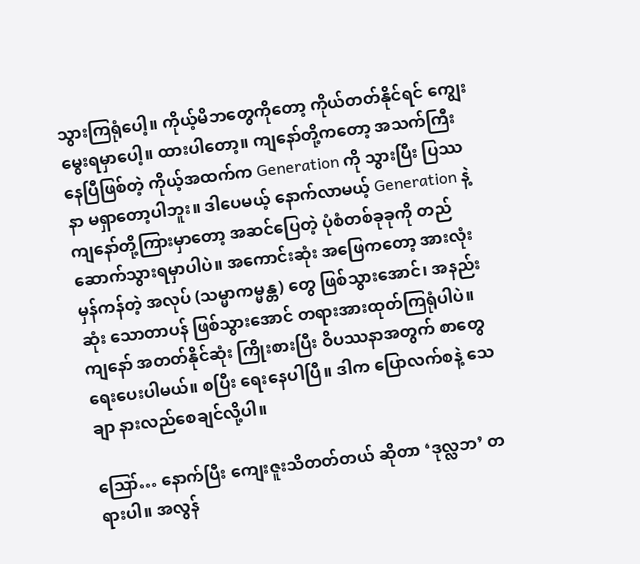သွားကြရုံပေါ့။ ကိုယ့်မိဘတွေကိုတော့ ကိုယ်တတ်နိုင်ရင် ကျွေးမွေးရမှာပေါ့။ ထားပါတော့။ ကျနော်တို့ကတော့ အသက်ကြီးနေပြီဖြစ်တဲ့ ကိုယ့်အထက်က Generation ကို သွားပြီး ပြဿနာ မရှာတော့ပါဘူး။ ဒါပေမယ့် နောက်လာမယ့် Generation နဲ့ ကျနော်တို့ကြားမှာတော့ အဆင်ပြေတဲ့ ပုံစံတစ်ခုခုကို တည်ဆောက်သွားရမှာပါပဲ။ အကောင်းဆုံး အဖြေကတော့ အားလုံး မှန်ကန်တဲ့ အလုပ် (သမ္မာကမ္မန္တ) တွေ ဖြစ်သွားအောင်၊ အနည်းဆုံး သောတာပန် ဖြစ်သွားအောင် တရားအားထုတ်ကြရုံပါပဲ။ ကျနော် အတတ်နိုင်ဆုံး ကြိုးစားပြီး ဝိပဿနာအတွက် စာတွေ ရေးပေးပါမယ်။ စပြီး ရေးနေပါပြီ။ ဒါက ပြောလက်စနဲ့ သေချာ နားလည်စေချင်လို့ပါ။

ဪ… နောက်ပြီး ကျေးဇူးသိတတ်တယ် ဆိုတာ ‘ဒုလ္လဘ’ တရားပါ။ အလွန်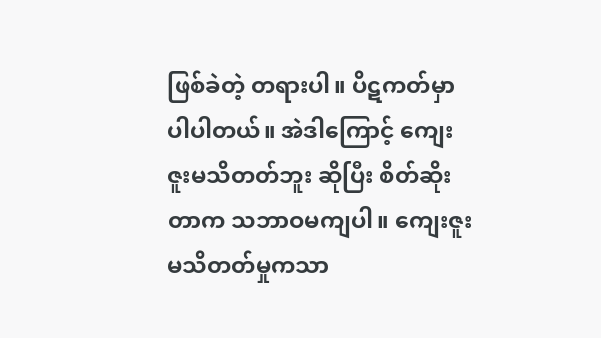ဖြစ်ခဲတဲ့ တရားပါ။ ပိဋကတ်မှာ ပါပါတယ်။ အဲဒါကြောင့် ကျေးဇူးမသိတတ်ဘူး ဆိုပြီး စိတ်ဆိုးတာက သဘာဝမကျပါ။ ကျေးဇူးမသိတတ်မှုကသာ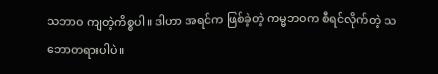သဘာဝ ကျတဲ့ကိစ္စပါ။ ဒါဟာ အရင်က ဖြစ်ခဲ့တဲ့ ကမ္မဘဝက စီရင်လိုက်တဲ့ သဘောတရားပါပဲ။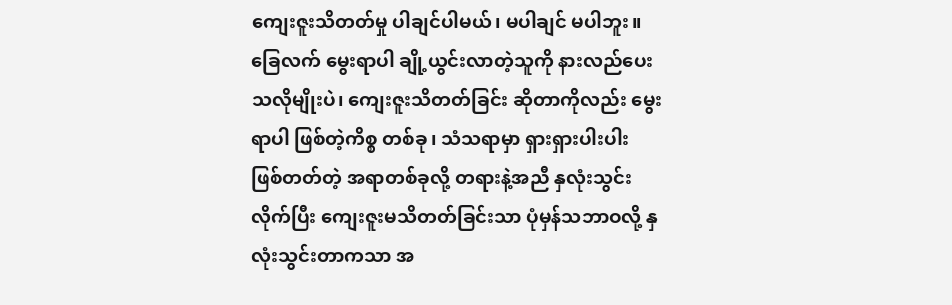ကျေးဇူးသိတတ်မှု ပါချင်ပါမယ်၊ မပါချင် မပါဘူး။ ခြေလက် မွေးရာပါ ချို့ယွင်းလာတဲ့သူကို နားလည်ပေးသလိုမျိုးပဲ၊ ကျေးဇူးသိတတ်ခြင်း ဆိုတာကိုလည်း မွေးရာပါ ဖြစ်တဲ့ကိစ္စ တစ်ခု၊ သံသရာမှာ ရှားရှားပါးပါး ဖြစ်တတ်တဲ့ အရာတစ်ခုလို့ တရားနဲ့အညီ နှလုံးသွင်းလိုက်ပြီး ကျေးဇူးမသိတတ်ခြင်းသာ ပုံမှန်သဘာဝလို့ နှလုံးသွင်းတာကသာ အ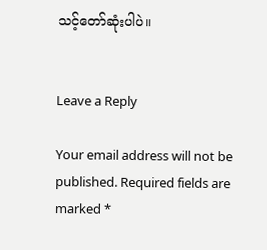သင့်တော်ဆုံးပါပဲ။


Leave a Reply

Your email address will not be published. Required fields are marked *